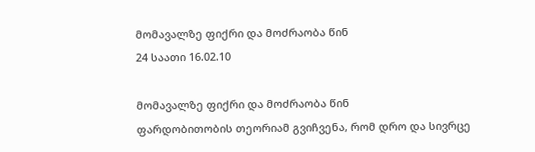მომავალზე ფიქრი და მოძრაობა წინ
24 საათი 16.02.10

მომავალზე ფიქრი და მოძრაობა წინ
ფარდობითობის თეორიამ გვიჩვენა, რომ დრო და სივრცე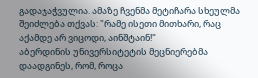გადაჯაჭვულია. ამაზე ჩვენმა მეტიჩარა სხეულმა შეიძლება თქვას: "რამე ისეთი მითხარი, რაც აქამდე არ ვიცოდი, აინშტაინ!"
აბერდინის უნივერსიტეტის მეცნიერებმა დაადგინეს, რომ, როცა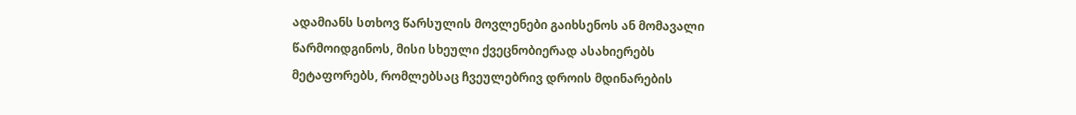ადამიანს სთხოვ წარსულის მოვლენები გაიხსენოს ან მომავალი წარმოიდგინოს, მისი სხეული ქვეცნობიერად ასახიერებს მეტაფორებს, რომლებსაც ჩვეულებრივ დროის მდინარების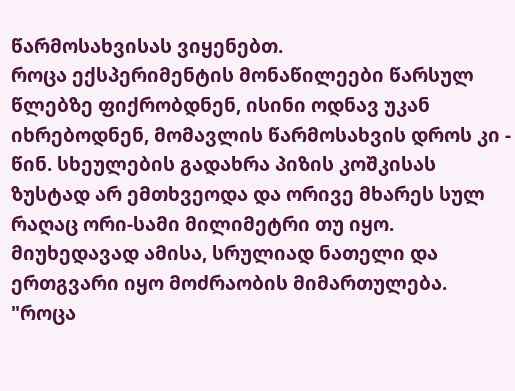წარმოსახვისას ვიყენებთ.
როცა ექსპერიმენტის მონაწილეები წარსულ წლებზე ფიქრობდნენ, ისინი ოდნავ უკან იხრებოდნენ, მომავლის წარმოსახვის დროს კი - წინ. სხეულების გადახრა პიზის კოშკისას ზუსტად არ ემთხვეოდა და ორივე მხარეს სულ რაღაც ორი-სამი მილიმეტრი თუ იყო. მიუხედავად ამისა, სრულიად ნათელი და ერთგვარი იყო მოძრაობის მიმართულება.
"როცა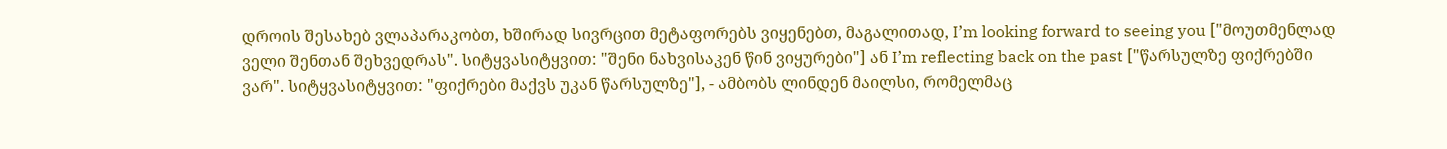დროის შესახებ ვლაპარაკობთ, ხშირად სივრცით მეტაფორებს ვიყენებთ, მაგალითად, I’m looking forward to seeing you ["მოუთმენლად ველი შენთან შეხვედრას". სიტყვასიტყვით: "შენი ნახვისაკენ წინ ვიყურები"] ან I’m reflecting back on the past ["წარსულზე ფიქრებში ვარ". სიტყვასიტყვით: "ფიქრები მაქვს უკან წარსულზე"], - ამბობს ლინდენ მაილსი, რომელმაც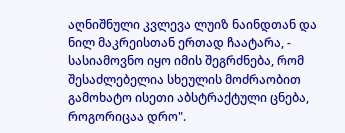აღნიშნული კვლევა ლუიზ ნაინდთან და ნილ მაკრეისთან ერთად ჩაატარა, - სასიამოვნო იყო იმის შეგრძნება, რომ შესაძლებელია სხეულის მოძრაობით გამოხატო ისეთი აბსტრაქტული ცნება, როგორიცაა დრო".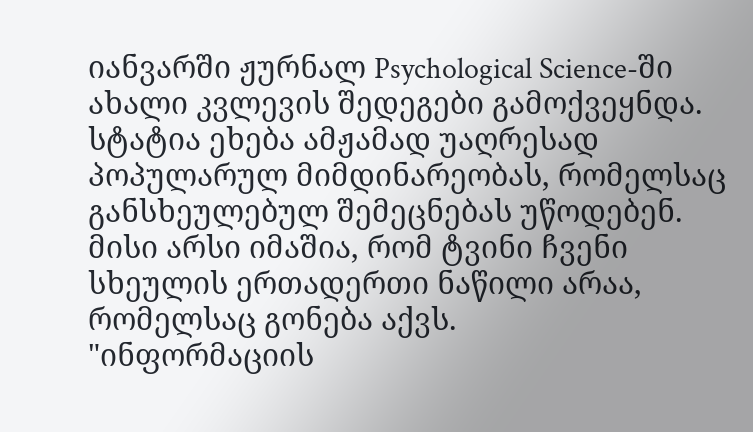იანვარში ჟურნალ Psychological Science-ში ახალი კვლევის შედეგები გამოქვეყნდა. სტატია ეხება ამჟამად უაღრესად პოპულარულ მიმდინარეობას, რომელსაც განსხეულებულ შემეცნებას უწოდებენ. მისი არსი იმაშია, რომ ტვინი ჩვენი სხეულის ერთადერთი ნაწილი არაა, რომელსაც გონება აქვს.
"ინფორმაციის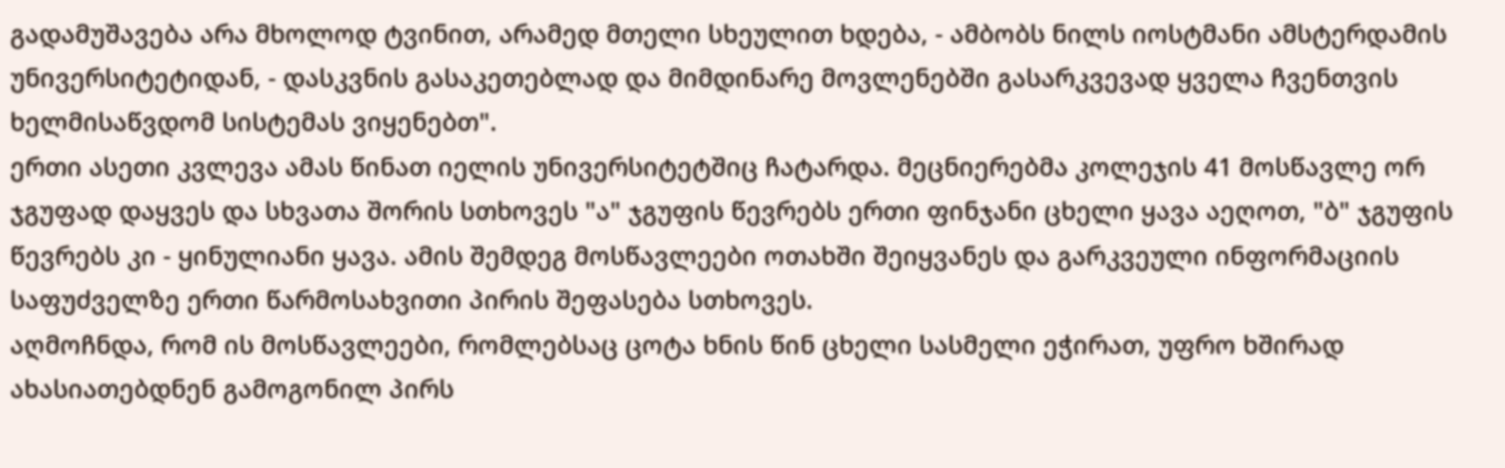გადამუშავება არა მხოლოდ ტვინით, არამედ მთელი სხეულით ხდება, - ამბობს ნილს იოსტმანი ამსტერდამის უნივერსიტეტიდან, - დასკვნის გასაკეთებლად და მიმდინარე მოვლენებში გასარკვევად ყველა ჩვენთვის ხელმისაწვდომ სისტემას ვიყენებთ".
ერთი ასეთი კვლევა ამას წინათ იელის უნივერსიტეტშიც ჩატარდა. მეცნიერებმა კოლეჯის 41 მოსწავლე ორ ჯგუფად დაყვეს და სხვათა შორის სთხოვეს "ა" ჯგუფის წევრებს ერთი ფინჯანი ცხელი ყავა აეღოთ, "ბ" ჯგუფის წევრებს კი - ყინულიანი ყავა. ამის შემდეგ მოსწავლეები ოთახში შეიყვანეს და გარკვეული ინფორმაციის საფუძველზე ერთი წარმოსახვითი პირის შეფასება სთხოვეს.
აღმოჩნდა, რომ ის მოსწავლეები, რომლებსაც ცოტა ხნის წინ ცხელი სასმელი ეჭირათ, უფრო ხშირად ახასიათებდნენ გამოგონილ პირს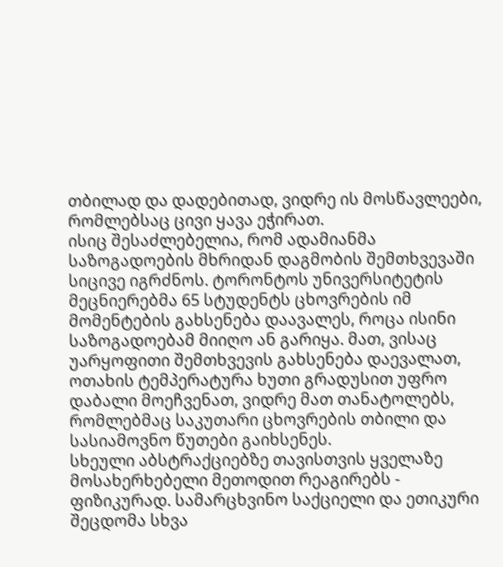თბილად და დადებითად, ვიდრე ის მოსწავლეები, რომლებსაც ცივი ყავა ეჭირათ.
ისიც შესაძლებელია, რომ ადამიანმა საზოგადოების მხრიდან დაგმობის შემთხვევაში სიცივე იგრძნოს. ტორონტოს უნივერსიტეტის მეცნიერებმა 65 სტუდენტს ცხოვრების იმ მომენტების გახსენება დაავალეს, როცა ისინი საზოგადოებამ მიიღო ან გარიყა. მათ, ვისაც უარყოფითი შემთხვევის გახსენება დაევალათ, ოთახის ტემპერატურა ხუთი გრადუსით უფრო დაბალი მოეჩვენათ, ვიდრე მათ თანატოლებს, რომლებმაც საკუთარი ცხოვრების თბილი და სასიამოვნო წუთები გაიხსენეს.
სხეული აბსტრაქციებზე თავისთვის ყველაზე მოსახერხებელი მეთოდით რეაგირებს - ფიზიკურად. სამარცხვინო საქციელი და ეთიკური შეცდომა სხვა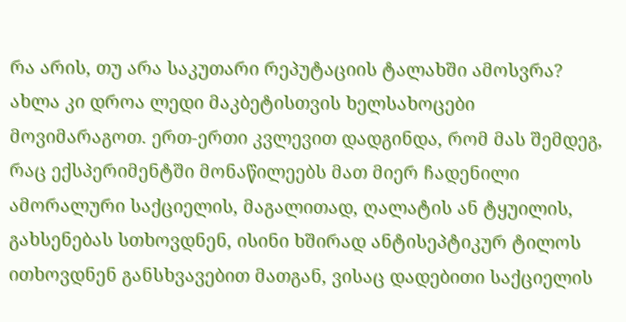რა არის, თუ არა საკუთარი რეპუტაციის ტალახში ამოსვრა? ახლა კი დროა ლედი მაკბეტისთვის ხელსახოცები მოვიმარაგოთ. ერთ-ერთი კვლევით დადგინდა, რომ მას შემდეგ, რაც ექსპერიმენტში მონაწილეებს მათ მიერ ჩადენილი ამორალური საქციელის, მაგალითად, ღალატის ან ტყუილის, გახსენებას სთხოვდნენ, ისინი ხშირად ანტისეპტიკურ ტილოს ითხოვდნენ განსხვავებით მათგან, ვისაც დადებითი საქციელის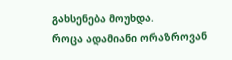გახსენება მოუხდა.
როცა ადამიანი ორაზროვან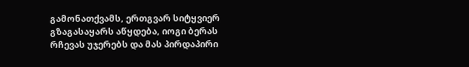გამონათქვამს, ერთგვარ სიტყვიერ გზაგასაყარს აწყდება, იოგი ბერას რჩევას უჯერებს და მას პირდაპირი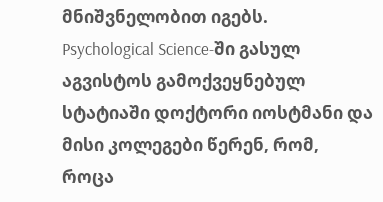მნიშვნელობით იგებს.
Psychological Science-ში გასულ აგვისტოს გამოქვეყნებულ სტატიაში დოქტორი იოსტმანი და მისი კოლეგები წერენ, რომ, როცა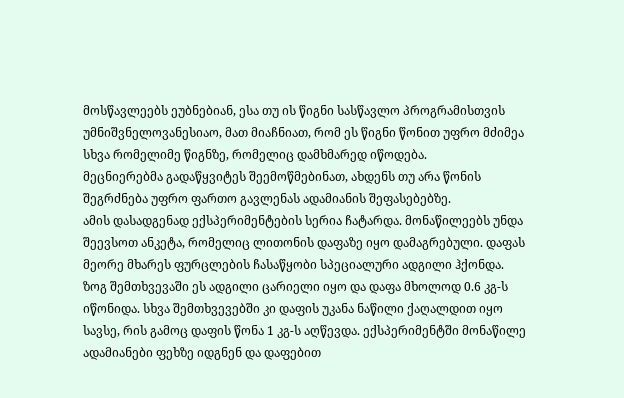მოსწავლეებს ეუბნებიან, ესა თუ ის წიგნი სასწავლო პროგრამისთვის უმნიშვნელოვანესიაო, მათ მიაჩნიათ, რომ ეს წიგნი წონით უფრო მძიმეა სხვა რომელიმე წიგნზე, რომელიც დამხმარედ იწოდება.
მეცნიერებმა გადაწყვიტეს შეემოწმებინათ, ახდენს თუ არა წონის შეგრძნება უფრო ფართო გავლენას ადამიანის შეფასებებზე.
ამის დასადგენად ექსპერიმენტების სერია ჩატარდა. მონაწილეებს უნდა შეევსოთ ანკეტა, რომელიც ლითონის დაფაზე იყო დამაგრებული. დაფას მეორე მხარეს ფურცლების ჩასაწყობი სპეციალური ადგილი ჰქონდა. ზოგ შემთხვევაში ეს ადგილი ცარიელი იყო და დაფა მხოლოდ 0.6 კგ-ს იწონიდა. სხვა შემთხვევებში კი დაფის უკანა ნაწილი ქაღალდით იყო სავსე, რის გამოც დაფის წონა 1 კგ-ს აღწევდა. ექსპერიმენტში მონაწილე ადამიანები ფეხზე იდგნენ და დაფებით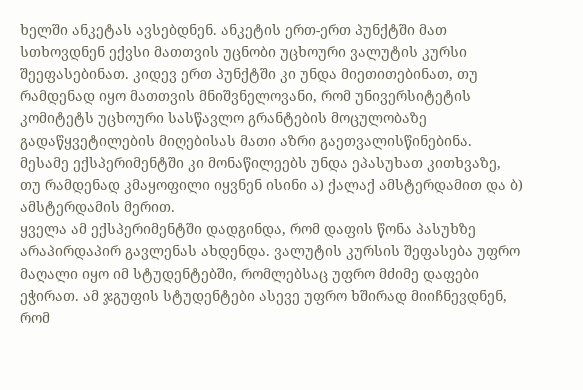ხელში ანკეტას ავსებდნენ. ანკეტის ერთ-ერთ პუნქტში მათ სთხოვდნენ ექვსი მათთვის უცნობი უცხოური ვალუტის კურსი შეეფასებინათ. კიდევ ერთ პუნქტში კი უნდა მიეთითებინათ, თუ რამდენად იყო მათთვის მნიშვნელოვანი, რომ უნივერსიტეტის კომიტეტს უცხოური სასწავლო გრანტების მოცულობაზე გადაწყვეტილების მიღებისას მათი აზრი გაეთვალისწინებინა.
მესამე ექსპერიმენტში კი მონაწილეებს უნდა ეპასუხათ კითხვაზე, თუ რამდენად კმაყოფილი იყვნენ ისინი ა) ქალაქ ამსტერდამით და ბ) ამსტერდამის მერით.
ყველა ამ ექსპერიმენტში დადგინდა, რომ დაფის წონა პასუხზე არაპირდაპირ გავლენას ახდენდა. ვალუტის კურსის შეფასება უფრო მაღალი იყო იმ სტუდენტებში, რომლებსაც უფრო მძიმე დაფები ეჭირათ. ამ ჯგუფის სტუდენტები ასევე უფრო ხშირად მიიჩნევდნენ, რომ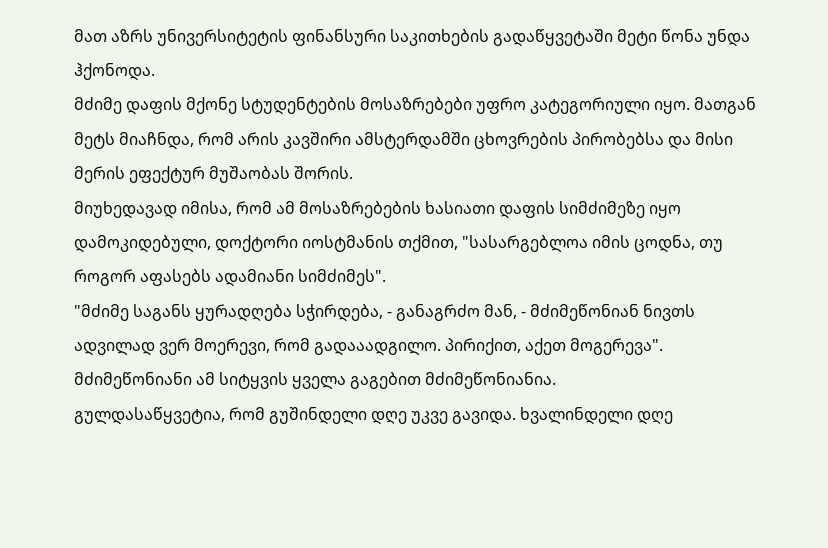მათ აზრს უნივერსიტეტის ფინანსური საკითხების გადაწყვეტაში მეტი წონა უნდა ჰქონოდა.
მძიმე დაფის მქონე სტუდენტების მოსაზრებები უფრო კატეგორიული იყო. მათგან მეტს მიაჩნდა, რომ არის კავშირი ამსტერდამში ცხოვრების პირობებსა და მისი მერის ეფექტურ მუშაობას შორის.
მიუხედავად იმისა, რომ ამ მოსაზრებების ხასიათი დაფის სიმძიმეზე იყო დამოკიდებული, დოქტორი იოსტმანის თქმით, "სასარგებლოა იმის ცოდნა, თუ როგორ აფასებს ადამიანი სიმძიმეს".
"მძიმე საგანს ყურადღება სჭირდება, - განაგრძო მან, - მძიმეწონიან ნივთს ადვილად ვერ მოერევი, რომ გადააადგილო. პირიქით, აქეთ მოგერევა". მძიმეწონიანი ამ სიტყვის ყველა გაგებით მძიმეწონიანია.
გულდასაწყვეტია, რომ გუშინდელი დღე უკვე გავიდა. ხვალინდელი დღე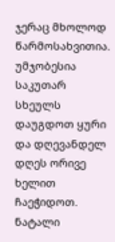ჯერაც მხოლოდ წარმოსახვითია. უმჯობესია საკუთარ სხეულს დაუგდოთ ყური და დღევანდელ დღეს ორივე ხელით ჩაეჭიდოთ.
ნატალი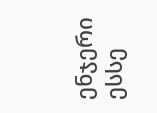ენჯერი ესსე